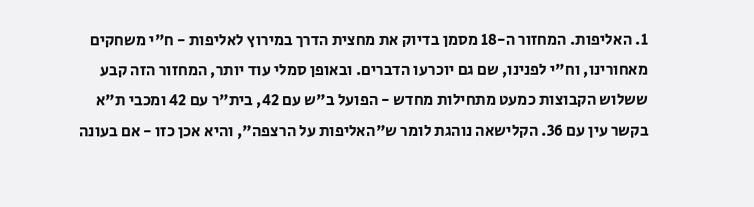1. האליפות. המחזור ה-18 מסמן בדיוק את מחצית הדרך במירוץ לאליפות - ח"י משחקים מאחורינו, וח"י לפנינו, שם גם יוכרעו הדברים. ובאופן סמלי עוד יותר, המחזור הזה קבע ששלוש הקבוצות כמעט מתחילות מחדש - הפועל ב"ש עם 42, בית"ר עם 42 ומכבי ת"א בקשר עין עם 36. הקלישאה נוהגת לומר ש"האליפות על הרצפה", והיא אכן כזו - אם בעונה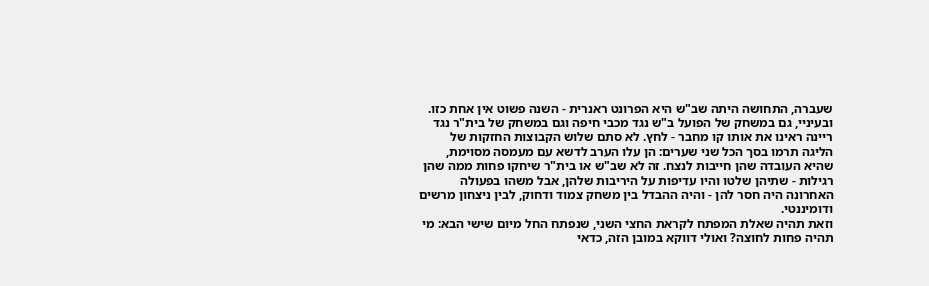שעברה, התחושה היתה שב"ש היא הפרונט ראנרית - השנה פשוט אין אחת כזו.
ובעיניי, גם במשחק של הפועל ב"ש נגד מכבי חיפה וגם במשחק של בית"ר נגד ריינה ראינו את אותו קו מחבר - לחץ. לא סתם שלוש הקבוצות החזקות של הליגה תרמו בסך הכל שני שערים: הן עלו הערב לדשא עם מעמסה מסוימת, שהיא העובדה שהן חייבות לנצח. זה לא שב"ש או בית"ר שיחקו פחות ממה שהן רגילות - שתיהן שלטו והיו עדיפות על היריבות שלהן, אבל משהו בפעולה האחרונה היה חסר להן - והיה ההבדל בין משחק צמוד ודחוק, לבין ניצחון מרשים ודומיננטי.
וזאת תהיה שאלת המפתח לקראת החצי השני, שנפתח החל מיום שישי הבא: מי תהיה פחות לחוצה? ואולי דווקא במובן הזה, כדאי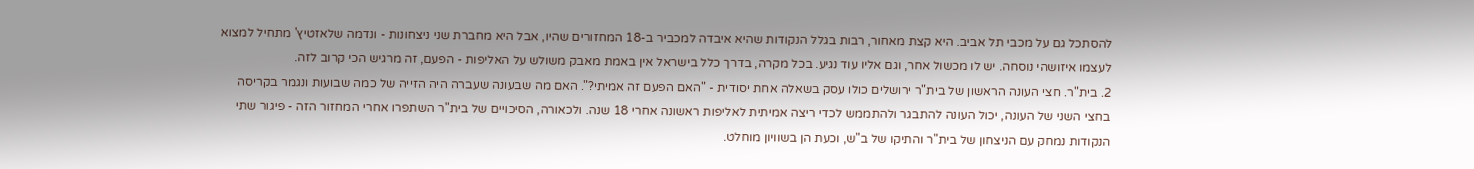להסתכל גם על מכבי תל אביב. היא קצת מאחור, רבות בגלל הנקודות שהיא איבדה למכביר ב-18 המחזורים שהיו, אבל היא מחברת שני ניצחונות - ונדמה שלאזטיץ' מתחיל למצוא לעצמו איזושהי נוסחה. יש לו מכשול אחר, וגם אליו עוד נגיע. בכל מקרה, בדרך כלל בישראל אין באמת מאבק משולש על האליפות - הפעם, זה מרגיש הכי קרוב לזה.
2. בית"ר. חצי העונה הראשון של בית"ר ירושלים כולו עסק בשאלה אחת יסודית - "האם הפעם זה אמיתי?". האם מה שבעונה שעברה היה הזייה של כמה שבועות ונגמר בקריסה בחצי השני של העונה, יכול העונה להתבגר ולהתממש לכדי ריצה אמיתית לאליפות ראשונה אחרי 18 שנה. ולכאורה, הסיכויים של בית"ר השתפרו אחרי המחזור הזה - פיגור שתי הנקודות נמחק עם הניצחון של בית"ר והתיקו של ב"ש, וכעת הן בשוויון מוחלט.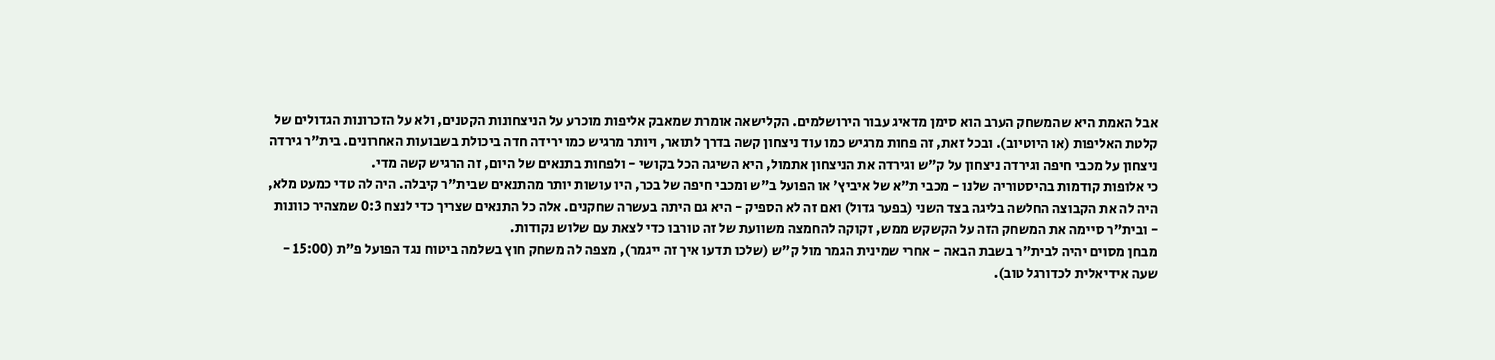אבל האמת היא שהמשחק הערב הוא סימן מדאיג עבור הירושלמים. הקלישאה אומרת שמאבק אליפות מוכרע על הניצחונות הקטנים, ולא על הזכרונות הגדולים של קלטת האליפות (או היוטיוב). ובכל זאת, זה פחות מרגיש כמו עוד ניצחון קשה בדרך לתואר, ויותר מרגיש כמו ירידה חדה ביכולת בשבועות האחרונים. בית"ר גירדה ניצחון על מכבי חיפה וגירדה ניצחון על ק"ש וגירדה את הניצחון אתמול, היא השיגה הכל בקושי - ולפחות בתנאים של היום, זה הרגיש קשה מדי.
כי אלופות קודמות בהיסטוריה שלנו - מכבי ת"א של איביץ' או הפועל ב"ש ומכבי חיפה של בכר, היו עושות יותר מהתנאים שבית"ר קיבלה. היה לה טדי כמעט מלא, היה לה את הקבוצה החלשה בליגה בצד השני (בפער גדול) ואם זה לא הספיק - היא גם היתה בעשרה שחקנים. אלה כל התנאים שצריך כדי לנצח 0:3 שמצהיר כוונות - ובית"ר סיימה את המשחק הזה על הקשקש ממש, זקוקה להחמצה משוועת של זה טורבו כדי לצאת עם שלוש נקודות.
מבחן מסוים יהיה לבית"ר בשבת הבאה - אחרי שמינית הגמר מול ק"ש (שלכו תדעו איך זה ייגמר), מצפה לה משחק חוץ בשלמה ביטוח נגד הפועל פ"ת (15:00 - שעה אידיאלית לכדורגל טוב).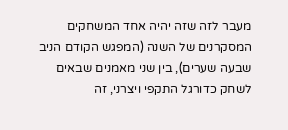מעבר לזה שזה יהיה אחד המשחקים המסקרנים של השנה (המפגש הקודם הניב שבעה שערים), בין שני מאמנים שבאים לשחק כדורגל התקפי ויצרני, זה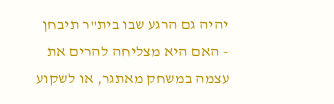יהיה גם הרגע שבו בית"ר תיבחן - האם היא מצליחה להרים את עצמה במשחק מאתגר, או לשקוע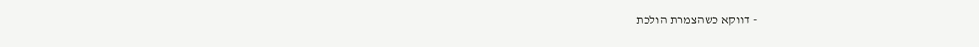- דווקא כשהצמרת הולכת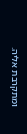ומתקרבת אליה.